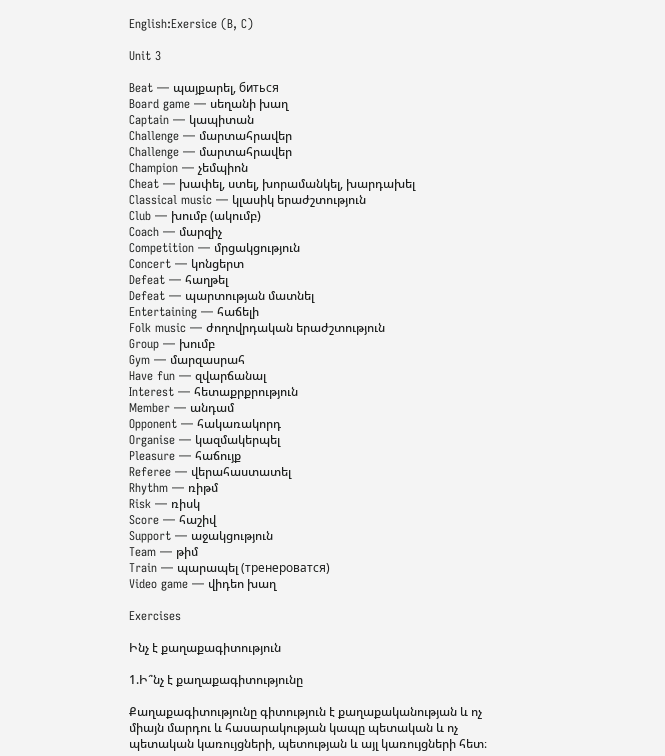English:Exersice (B, C)

Unit 3

Beat — պայքարել, биться
Board game — սեղանի խաղ
Captain — կապիտան
Challenge — մարտահրավեր
Challenge — մարտահրավեր
Champion — չեմպիոն
Cheat — խափել, ստել, խորամանկել, խարդախել
Classical music — կլասիկ երաժշտություն
Club — խումբ (ակումբ)
Coach — մարզիչ
Competition — մրցակցություն
Concert — կոնցերտ
Defeat — հաղթել
Defeat — պարտության մատնել
Entertaining — հաճելի
Folk music — ժողովրդական երաժշտություն
Group — խումբ
Gym — մարզասրահ
Have fun — զվարճանալ
Interest — հետաքրքրություն
Member — անդամ
Opponent — հակառակորդ
Organise — կազմակերպել
Pleasure — հաճույք
Referee — վերահաստատել
Rhythm — ռիթմ
Risk — ռիսկ
Score — հաշիվ
Support — աջակցություն
Team — թիմ
Train — պարապել (тренероватся)
Video game — վիդեո խաղ

Exercises

Ինչ է քաղաքագիտություն

1.Ի՞նչ է քաղաքագիտությունը

Քաղաքագիտությունը գիտություն է քաղաքականության և ոչ միայն մարդու և հասարակության կապը պետական և ոչ պետական կառույցների, պետության և այլ կառույցների հետ։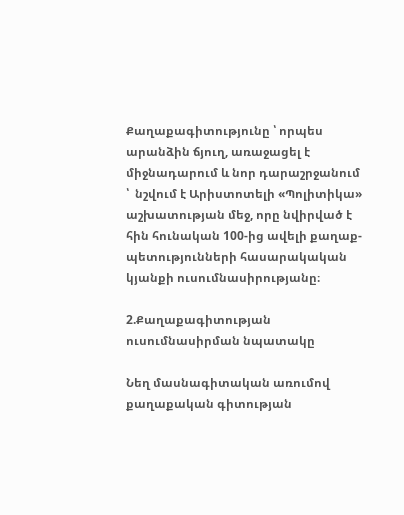Քաղաքագիտությունը ՝ որպես արանձին ճյուղ, առաջացել է միջնադարում և նոր դարաշրջանում ՝  նշվում է Արիստոտելի «Պոլիտիկա» աշխատության մեջ, որը նվիրված է հին հունական 100-ից ավելի քաղաք-պետությունների հասարակական կյանքի ուսումնասիրությանը։

2.Քաղաքագիտության ուսումնասիրման նպատակը

Նեղ մասնագիտական առումով քաղաքական գիտության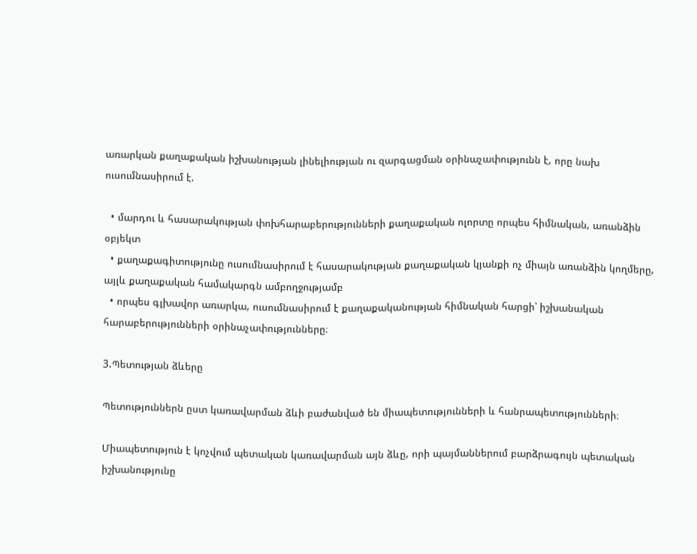առարկան քաղաքական իշխանության լինելիության ու զարգացման օրինաչափությունն է, որը նախ ուսումնասիրում է.

  • մարդու և հասարակության փոխհարաբերությունների քաղաքական ոլորտը որպես հիմնական, առանձին օբյեկտ
  • քաղաքագիտությունը ուսումնասիրում է հասարակության քաղաքական կյանքի ոչ միայն առանձին կողմերը, այլև քաղաքական համակարգն ամբողջությամբ
  • որպես գլխավոր առարկա, ուսումնասիրում է քաղաքականության հիմնական հարցի՝ իշխանական հարաբերությունների օրինաչափությունները։

3.Պետության ձևերը

Պետություններն ըստ կառավարման ձևի բաժանված են միապետությունների և հանրապետությունների։

Միապետություն է կոչվում պետական կառավարման այն ձևը, որի պայմաններում բարձրագույն պետական իշխանությունը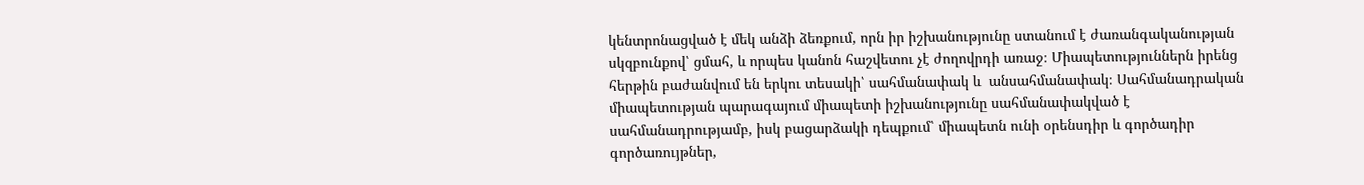կենտրոնացված է մեկ անձի ձեռքում, որն իր իշխանությունը ստանում է ժառանգականության սկզբունքով՝ ցմահ, և որպես կանոն հաշվետու չէ ժողովրդի առաջ։ Միապետություններն իրենց հերթին բաժանվում են երկու տեսակի՝ սահմանափակ և  անսահմանափակ։ Սահմանադրական միապետության պարագայում միապետի իշխանությունը սահմանափակված է սահմանադրությամբ, իսկ բացարձակի դեպքում՝ միապետն ունի օրենսդիր և գործադիր գործառույթներ,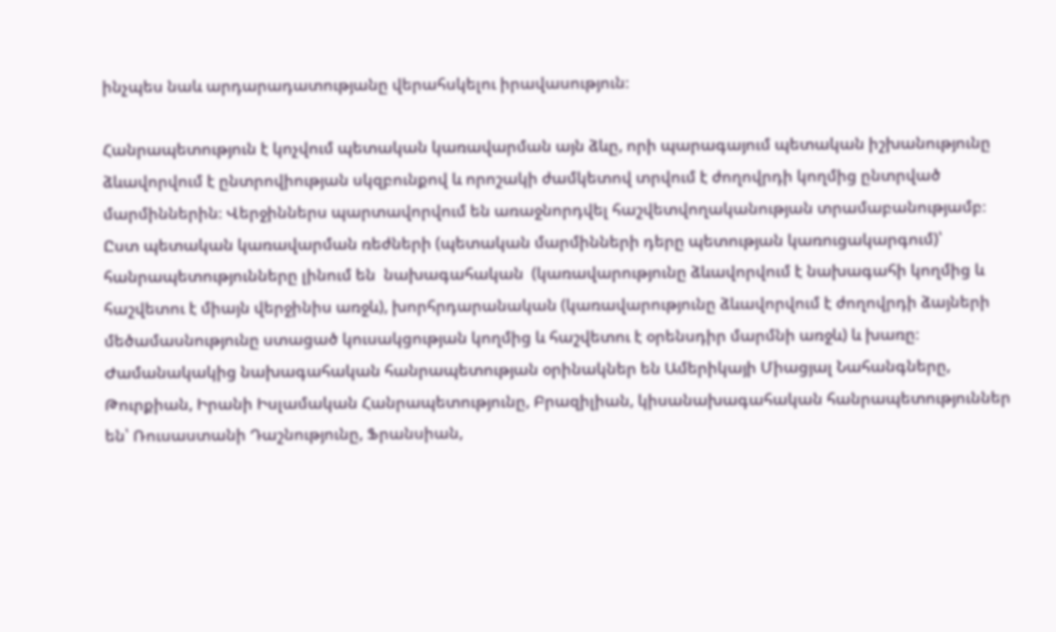ինչպես նաև արդարադատությանը վերահսկելու իրավասություն։

Հանրապետություն է կոչվում պետական կառավարման այն ձևը, որի պարագայում պետական իշխանությունը ձևավորվում է ընտրովիության սկզբունքով և որոշակի ժամկետով տրվում է ժողովրդի կողմից ընտրված մարմիններին։ Վերջիններս պարտավորվում են առաջնորդվել հաշվետվողականության տրամաբանությամբ։ Ըստ պետական կառավարման ռեժների (պետական մարմինների դերը պետության կառուցակարգում)՝ հանրապետությունները լինում են  նախագահական  (կառավարությունը ձևավորվում է նախագահի կողմից և հաշվետու է միայն վերջինիս առջև), խորհրդարանական (կառավարությունը ձևավորվում է ժողովրդի ձայների մեծամասնությունը ստացած կուսակցության կողմից և հաշվետու է օրենսդիր մարմնի առջև) և խառը։ Ժամանակակից նախագահական հանրապետության օրինակներ են Ամերիկայի Միացյալ Նահանգները, Թուրքիան, Իրանի Իսլամական Հանրապետությունը, Բրազիլիան, կիսանախագահական հանրապետություններ են՝ Ռուսաստանի Դաշնությունը, Ֆրանսիան,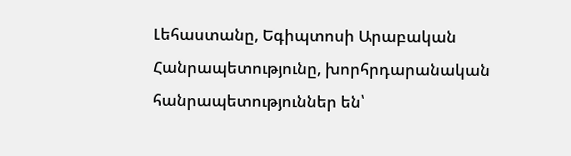Լեհաստանը, Եգիպտոսի Արաբական Հանրապետությունը, խորհրդարանական հանրապետություններ են՝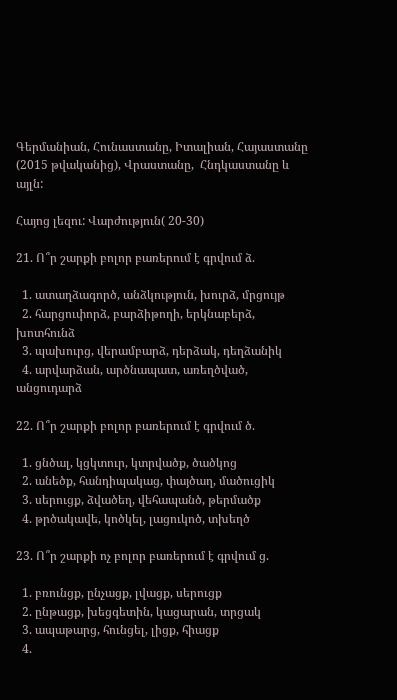Գերմանիան, Հունաստանը, Իտալիան, Հայաստանը (2015 թվականից), Վրաստանը,  Հնդկաստանը և այլն:

Հայոց լեզու: Վարժություն( 20-30)

21. Ո՞ր շարքի բոլոր բառերում է գրվում ձ.

  1. ատաղձագործ, անձկություն, խուրձ, մրցույթ
  2. հարցուփորձ, բարձիթողի, երկնաբերձ, խոտհունձ
  3. պախուրց, վերամբարձ, դերձակ, դեղձանիկ
  4. արվարձան, արծնապատ, առեղծված, անցուդարձ

22. Ո՞ր շարքի բոլոր բառերում է գրվում ծ.

  1. ցնծալ, կցկտուր, կտրվածք, ծածկոց
  2. անեծք, հանդիպակաց, փայծաղ, մածուցիկ
  3. սերուցք, ձվածեղ, վեհապանծ, թերմածք
  4. թրծակավե, կոծկել, լացուկոծ, տխեղծ

23. Ո՞ր շարքի ոչ բոլոր բառերում է գրվում ց.

  1. բռունցք, ընչացք, լվացք, սերուցք
  2. ընթացք, խեցգետին, կացարան, տրցակ
  3. ապաթարց, հունցել, լիցք, հիացք
  4.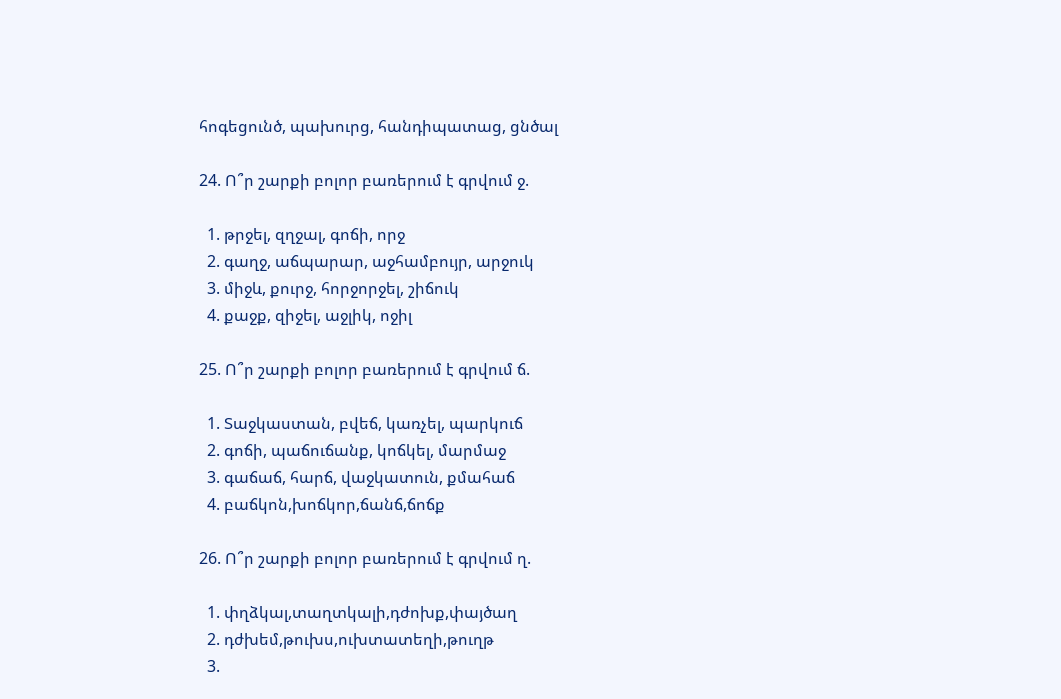հոգեցունծ, պախուրց, հանդիպատաց, ցնծալ

24. Ո՞ր շարքի բոլոր բառերում է գրվում ջ.

  1. թրջել, զղջալ, գոճի, որջ
  2. գաղջ, աճպարար, աջհամբույր, արջուկ
  3. միջև, քուրջ, հորջորջել, շիճուկ
  4. քաջք, զիջել, աջլիկ, ոջիլ

25. Ո՞ր շարքի բոլոր բառերում է գրվում ճ.

  1. Տաջկաստան, բվեճ, կառչել, պարկուճ
  2. գոճի, պաճուճանք, կոճկել, մարմաջ
  3. գաճաճ, հարճ, վաջկատուն, քմահաճ
  4. բաճկոն,խոճկոր,ճանճ,ճոճք

26. Ո՞ր շարքի բոլոր բառերում է գրվում ղ.

  1. փղձկալ,տաղտկալի,դժոխք,փայծաղ
  2. դժխեմ,թուխս,ուխտատեղի,թուղթ
  3.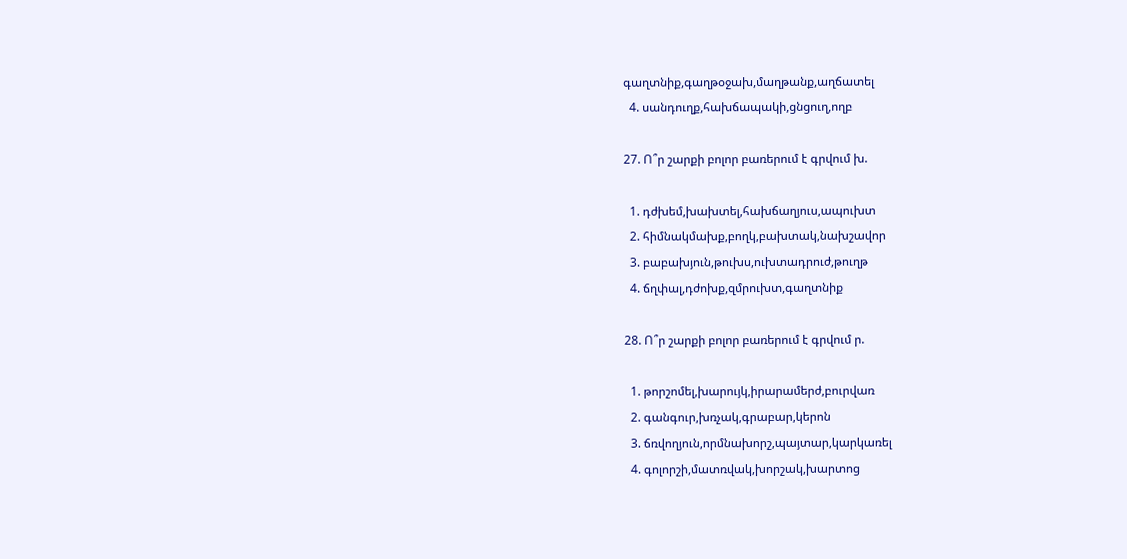գաղտնիք,գաղթօջախ,մաղթանք,աղճատել
  4. սանդուղք,հախճապակի,ցնցուղ,ողբ

27. Ո՞ր շարքի բոլոր բառերում է գրվում խ.

  1. դժխեմ,խախտել,հախճաղյուս,ապուխտ
  2. հիմնակմախք,բողկ,բախտակ,նախշավոր
  3. բաբախյուն,թուխս,ուխտադրուժ,թուղթ
  4. ճղփալ,դժոխք,զմրուխտ,գաղտնիք

28. Ո՞ր շարքի բոլոր բառերում է գրվում ր.

  1. թորշոմել,խարույկ,իրարամերժ,բուրվառ
  2. գանգուր,խռչակ,գրաբար,կերոն
  3. ճռվողյուն,որմնախորշ,պայտար,կարկառել
  4. գոլորշի,մատռվակ,խորշակ,խարտոց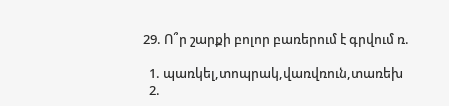29. Ո՞ր շարքի բոլոր բառերում է գրվում ռ.

  1. պառկել,տոպրակ,վառվռուն,տառեխ
  2.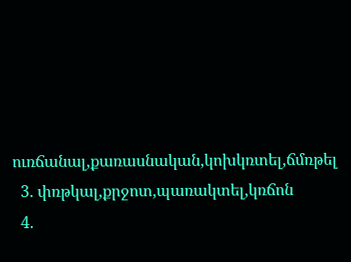ուռճանալ,քառասնական,կոխկռտել,ճմռթել
  3. փռթկալ,քրջոտ,պառակտել,կռճոն
  4.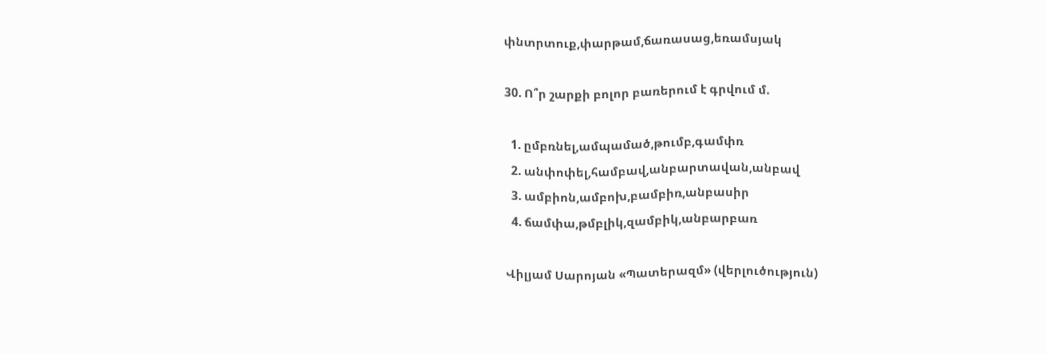փնտրտուք,փարթամ,ճառասաց,եռամսյակ

30. Ո՞ր շարքի բոլոր բառերում է գրվում մ.

  1. ըմբռնել,ամպամած,թումբ,գամփռ
  2. անփոփել,համբավ,անբարտավան,անբավ
  3. ամբիոն,ամբոխ,բամբիռ,անբասիր
  4. ճամփա,թմբլիկ,զամբիկ,անբարբառ

Վիլյամ Սարոյան «Պատերազմ» (վերլուծություն)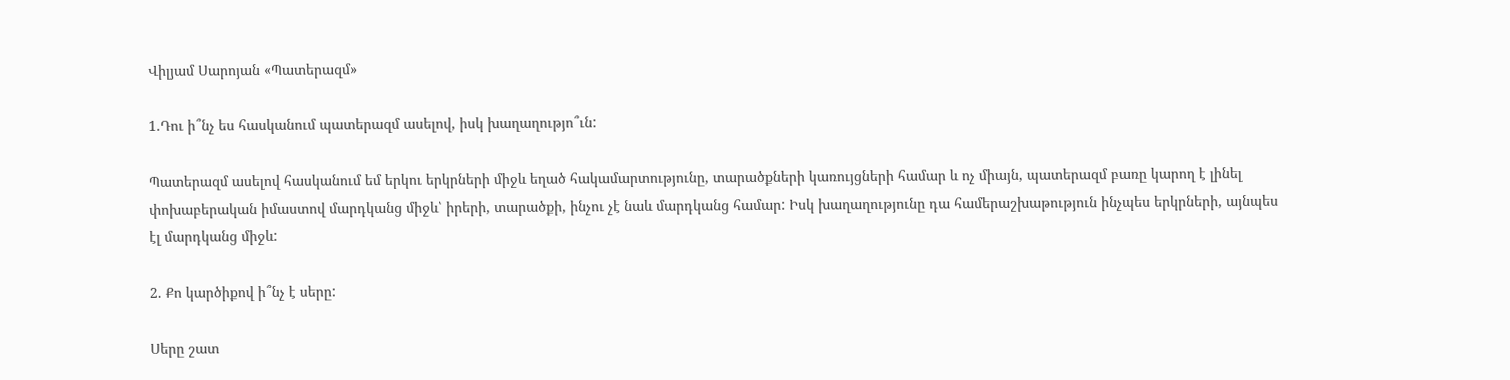Վիլյամ Սարոյան «Պատերազմ»

1.Դու ի՞նչ ես հասկանում պատերազմ ասելով, իսկ խաղաղությո՞ւն:

Պատերազմ ասելով հասկանում եմ երկու երկրների միջև եղած հակամարտությունը, տարածքների կառույցների համար և ոչ միայն, պատերազմ բառը կարող է լինել փոխաբերական իմաստով մարդկանց միջև՝ իրերի, տարածքի, ինչու չէ նաև մարդկանց համար: Իսկ խաղաղությունը դա համերաշխաթություն ինչպես երկրների, այնպես էլ մարդկանց միջև:

2. Քո կարծիքով ի՞նչ է սերը:

Սերը շատ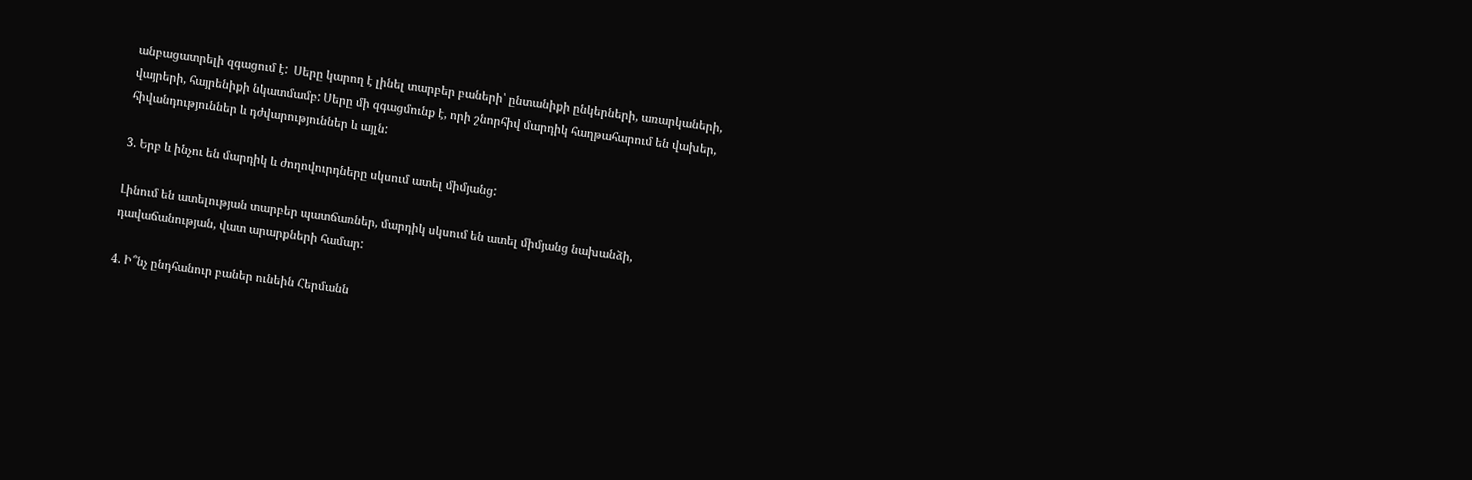անբացատրելի զգացում է:  Սերը կարող է լինել տարբեր բաների՝ ընտանիքի ընկերների, առարկաների, վայրերի, հայրենիքի նկատմամբ: Սերը մի զգացմունք է, որի շնորհիվ մարդիկ հաղթահարում են վախեր, հիվանդություններ և դժվարություններ և այլն:

3. Երբ և ինչու են մարդիկ և ժողովուրդները սկսում ատել միմյանց:

Լինում են ատելության տարբեր պատճառներ, մարդիկ սկսում են ատել միմյանց նախանձի, դավաճանության, վատ արարքների համար:

4. Ի՞նչ ընդհանուր բաներ ունեին Հերմանն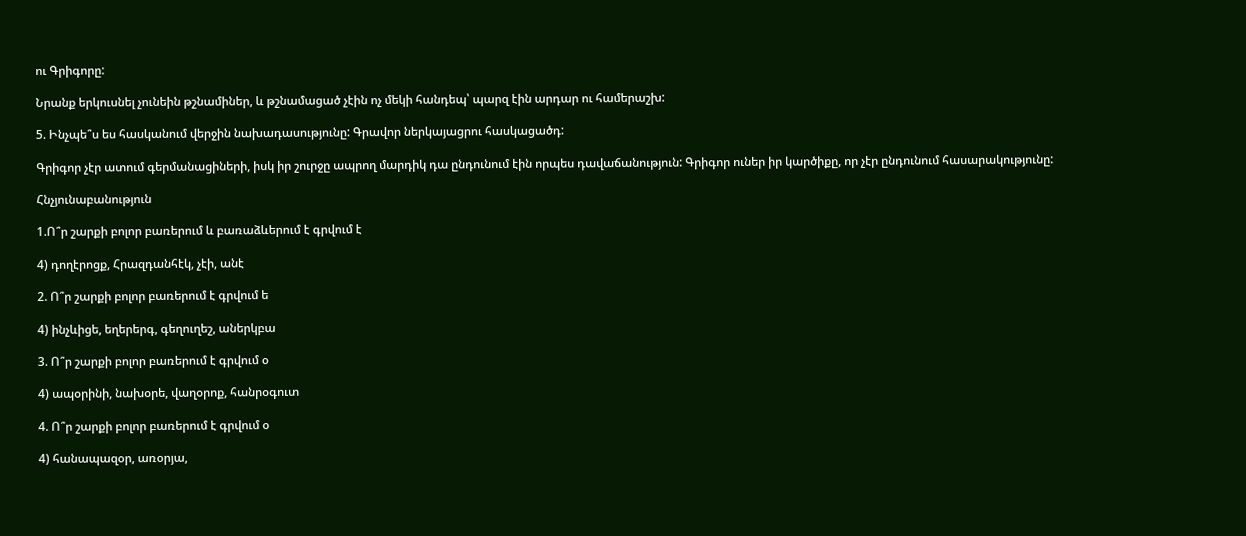ու Գրիգորը:

Նրանք երկուսնել չունեին թշնամիներ, և թշնամացած չէին ոչ մեկի հանդեպ՝ պարզ էին արդար ու համերաշխ:

5. Ինչպե՞ս ես հասկանում վերջին նախադասությունը: Գրավոր ներկայացրու հասկացածդ:

Գրիգոր չէր ատում գերմանացիների, իսկ իր շուրջը ապրող մարդիկ դա ընդունում էին որպես դավաճանություն: Գրիգոր ուներ իր կարծիքը, որ չէր ընդունում հասարակությունը:

Հնչյունաբանություն

1.Ո՞ր շարքի բոլոր բառերում և բառաձևերում է գրվում է

4) դողէրոցք, Հրազդանհէկ, չէի, անէ

2. Ո՞ր շարքի բոլոր բառերում է գրվում ե

4) ինչևիցե, եղերերգ, գեղուղեշ, աներկբա

3. Ո՞ր շարքի բոլոր բառերում է գրվում օ

4) ապօրինի, նախօրե, վաղօրոք, հանրօգուտ

4. Ո՞ր շարքի բոլոր բառերում է գրվում օ

4) հանապազօր, առօրյա,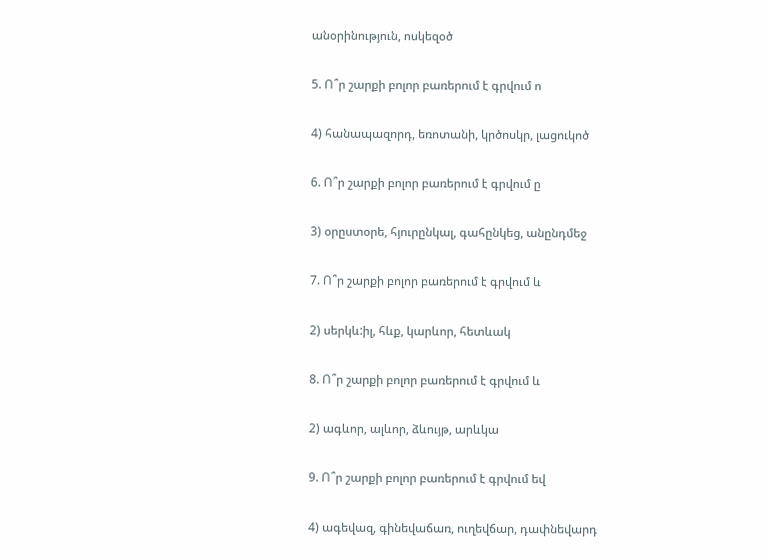անօրինություն, ոսկեզօծ

5. Ո՞ր շարքի բոլոր բառերում է գրվում ո

4) հանապազորդ, եռոտանի, կրծոսկր, լացուկոծ

6. Ո՞ր շարքի բոլոր բառերում է գրվում ը

3) օրըստօրե, հյուրընկալ, գահընկեց, անընդմեջ

7. Ո՞ր շարքի բոլոր բառերում է գրվում և

2) սերկև:իլ, հևք, կարևոր, հետևակ

8. Ո՞ր շարքի բոլոր բառերում է գրվում և

2) ագևոր, ալևոր, ձևույթ, արևկա

9. Ո՞ր շարքի բոլոր բառերում է գրվում եվ

4) ագեվազ, գինեվաճառ, ուղեվճար, դափնեվարդ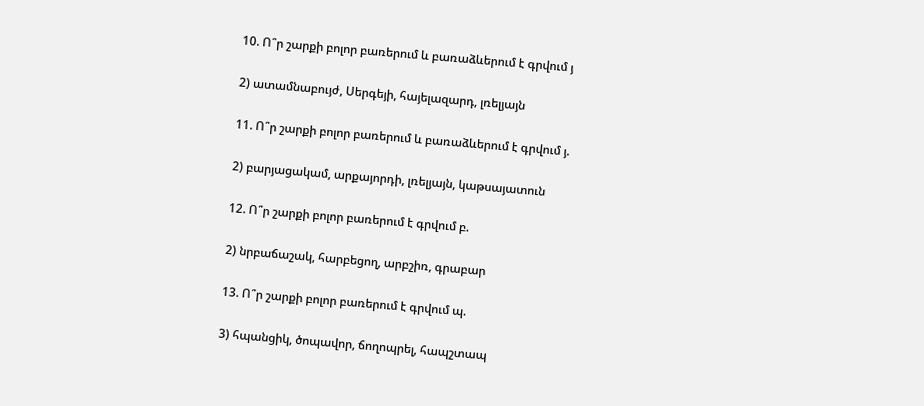10. Ո՞ր շարքի բոլոր բառերում և բառաձևերում է գրվում յ

2) ատամնաբույժ, Սերգեյի, հայելազարդ, լռելյայն

11. Ո՞ր շարքի բոլոր բառերում և բառաձևերում է գրվում յ.

2) բարյացակամ, արքայորդի, լռելյայն, կաթսայատուն

12. Ո՞ր շարքի բոլոր բառերում է գրվում բ.

2) նրբաճաշակ, հարբեցող, արբշիռ, գրաբար

13. Ո՞ր շարքի բոլոր բառերում է գրվում պ.

3) հպանցիկ, ծոպավոր, ճողոպրել, հապշտապ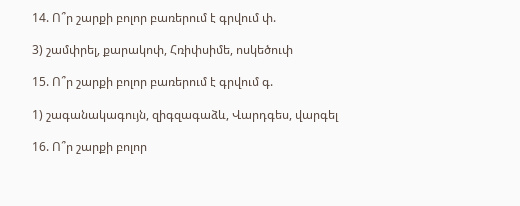14. Ո՞ր շարքի բոլոր բառերում է գրվում փ.

3) շամփրել, քարակոփ, Հռիփսիմե, ոսկեծուփ

15. Ո՞ր շարքի բոլոր բառերում է գրվում գ.

1) շագանակագույն, զիգզագաձև, Վարդգես, վարգել

16. Ո՞ր շարքի բոլոր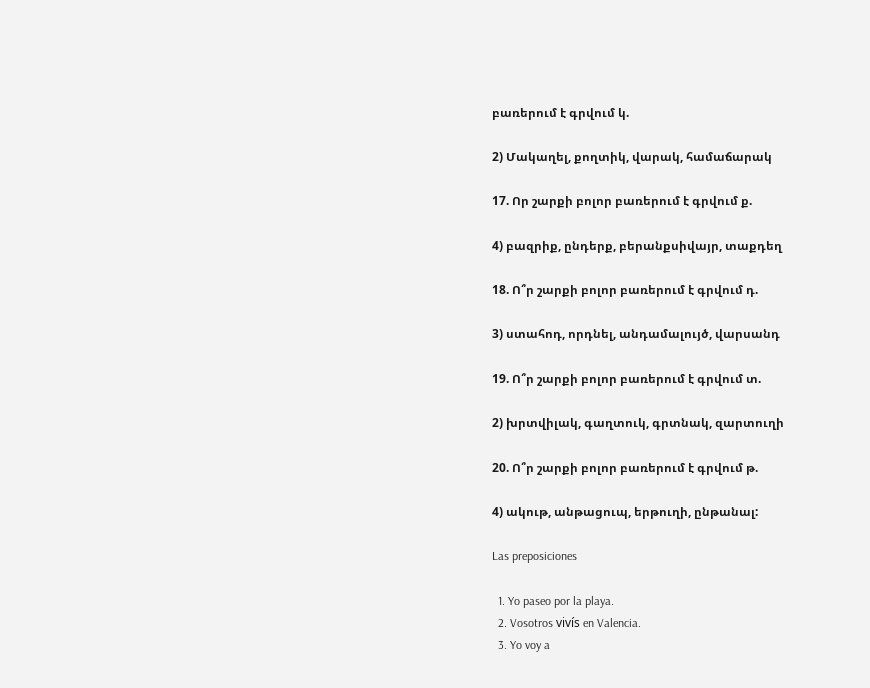բառերում է գրվում կ.

2) Մակաղել, քողտիկ, վարակ, համաճարակ

17. Որ շարքի բոլոր բառերում է գրվում ք.

4) բազրիք, ընդերք, բերանքսիվայր, տաքդեղ

18. Ո՞ր շարքի բոլոր բառերում է գրվում դ.

3) ստահոդ, որդնել, անդամալույծ, վարսանդ

19. Ո՞ր շարքի բոլոր բառերում է գրվում տ.

2) խրտվիլակ, գաղտուկ, գրտնակ, զարտուղի

20. Ո՞ր շարքի բոլոր բառերում է գրվում թ.

4) ակութ, անթացուպ, երթուղի, ընթանալ:

Las preposiciones

  1. Yo paseo por la playa.
  2. Vosotros vivís en Valencia.
  3. Yo voy a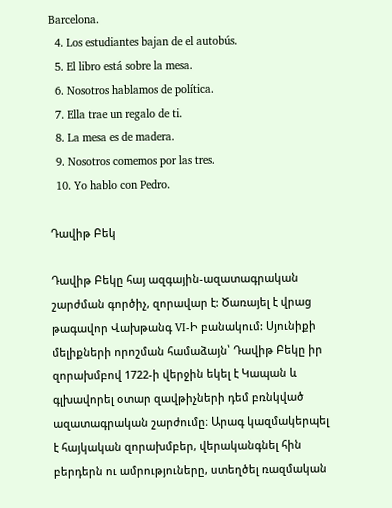Barcelona.
  4. Los estudiantes bajan de el autobús.
  5. El libro está sobre la mesa.
  6. Nosotros hablamos de política.
  7. Ella trae un regalo de ti.
  8. La mesa es de madera.
  9. Nosotros comemos por las tres.
  10. Yo hablo con Pedro.

Դավիթ Բեկ

Դավիթ Բեկը հայ ազգային-ազատագրական շարժման գործիչ, զորավար է: Ծառայել է վրաց թագավոր Վախթանգ VI-Ի բանակում: Սյունիքի մելիքների որոշման համաձայն՝ Դավիթ Բեկը իր զորախմբով 1722-ի վերջին եկել է Կապան և գլխավորել օտար զավթիչների դեմ բռնկված ազատագրական շարժումը։ Արագ կազմակերպել է հայկական զորախմբեր, վերականգնել հին բերդերն ու ամրություները, ստեղծել ռազմական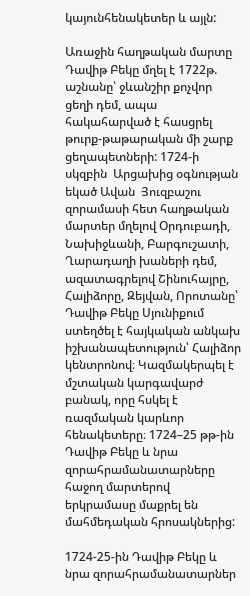կայունհենակետեր և այլն:

Առաջին հաղթական մարտը Դավիթ Բեկը մղել է 1722թ. աշնանը՝ ջևանշիր քոչվոր ցեղի դեմ, ապա հակահարված է հասցրել թուրք-թաթարական մի շարք ցեղապետների: 1724-ի  սկզբին  Արցախից օգնության եկած Ավան  Յուզբաշու զորամասի հետ հաղթական մարտեր մղելով Օրդուբադի, Նախիջևանի, Բարգուշատի, Ղարադաղի խաների դեմ, ազատագրելով Շինուհայրը, Հալիձորը, Զեյվան, Որոտանը՝ Դավիթ Բեկը Սյունիքում ստեղծել է հայկական անկախ իշխանապետություն՝ Հալիձոր կենտրոնով։ Կազմակերպել է մշտական կարգավարժ բանակ, որը հսկել է ռազմական կարևոր հենակետերը։ 1724–25 թթ-ին Դավիթ Բեկը և նրա զորահրամանատարները հաջող մարտերով երկրամասը մաքրել են մահմեդական հրոսակներից:

1724-25-ին Դավիթ Բեկը և նրա զորահրամանատարներ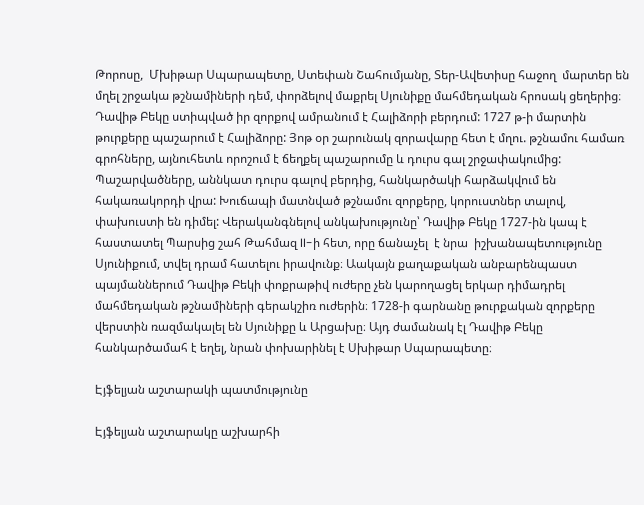Թորոսը,  Մխիթար Սպարապետը, Ստեփան Շահումյանը, Տեր-Ավետիսը հաջող  մարտեր են մղել շրջակա թշնամիների դեմ, փորձելով մաքրել Սյունիքը մահմեդական հրոսակ ցեղերից։ Դավիթ Բեկը ստիպված իր զորքով ամրանում է Հալիձորի բերդում: 1727 թ-ի մարտին թուրքերը պաշարում է Հալիձորը: Յոթ օր շարունակ զորավարը հետ է մղու. թշնամու համառ գրոհները, այնուհետև որոշում է ճեղքել պաշարումը և դուրս գալ շրջափակումից: Պաշարվածները, աննկատ դուրս գալով բերդից, հանկարծակի հարձակվում են հակառակորդի վրա: Խուճապի մատնված թշնամու զորքերը, կորուստներ տալով, փախուստի են դիմել: Վերականգնելով անկախությունը՝ Դավիթ Բեկը 1727-ին կապ է  հաստատել Պարսից շահ Թահմազ II-ի հետ, որը ճանաչել  է նրա  իշխանապետությունը Սյունիքում, տվել դրամ հատելու իրավունք։ Աակայն քաղաքական անբարենպաստ պայմաններում Դավիթ Բեկի փոքրաթիվ ուժերը չեն կարողացել երկար դիմադրել մահմեդական թշնամիների գերակշիռ ուժերին։ 1728-ի գարնանը թուրքական զորքերը վերստին ռազմակալել են Սյունիքը և Արցախը։ Այդ ժամանակ էլ Դավիթ Բեկը հանկարծամահ է եղել, նրան փոխարինել է Սխիթար Սպարապետը։

Էյֆելյան աշտարակի պատմությունը

Էյֆելյան աշտարակը աշխարհի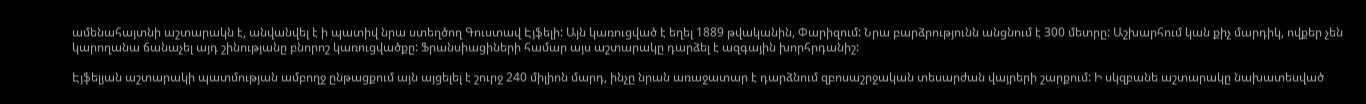ամենահայտնի աշտարակն է, անվանվել է ի պատիվ նրա ստեղծող Գուստավ Էյֆելի: Այն կառուցված է եղել 1889 թվականին, Փարիզում: Նրա բարձրությունն անցնում է 300 մետրը: Աշխարհում կան քիչ մարդիկ, ովքեր չեն կարողանա ճանաչել այդ շինությանը բնորոշ կառուցվածքը: Ֆրանսիացիների համար այս աշտարակը դարձել է ազգային խորհրդանիշ:

Էյֆելյան աշտարակի պատմության ամբողջ ընթացքում այն այցելել է շուրջ 240 միլիոն մարդ, ինչը նրան առաջատար է դարձնում զբոսաշրջական տեսարժան վայրերի շարքում: Ի սկզբանե աշտարակը նախատեսված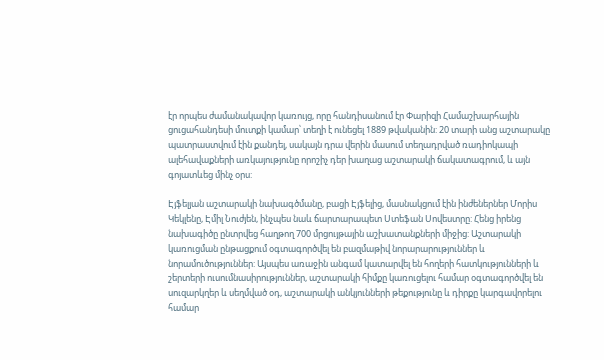էր որպես ժամանակավոր կառույց, որը հանդիսանում էր Փարիզի Համաշխարհային ցուցահանդեսի մուտքի կամար՝ տեղի է ունեցել 1889 թվականին: 20 տարի անց աշտարակը պատրաստվում էին քանդել, սակայն դրա վերին մասում տեղադրված ռադիոկապի ալեհավաքների առկայությունը որոշիչ դեր խաղաց աշտարակի ճակատագրում, և այն գոյատևեց մինչ օրս:

Էյֆելյան աշտարակի նախագծմանը, բացի Էյֆելից, մասնակցում էին ինժեներներ Մորիս Կեկլենը, Էմիլ Նուժյեն, ինչպես նաև ճարտարապետ Ստեֆան Սովեստրը: Հենց իրենց նախագիծը ընտրվեց հաղթող 700 մրցույթային աշխատանքների միջից: Աշտարակի կառուցման ընթացքում օգտագործվել են բազմաթիվ նորարարություններ և նորամուծություններ: Այսպես առաջին անգամ կատարվել են հողերի հատկությունների և շերտերի ուսումնասիրություններ, աշտարակի հիմքը կառուցելու համար օգտագործվել են սուզարկղեր և սեղմված օդ, աշտարակի անկյունների թեքությունը և դիրքը կարգավորելու համար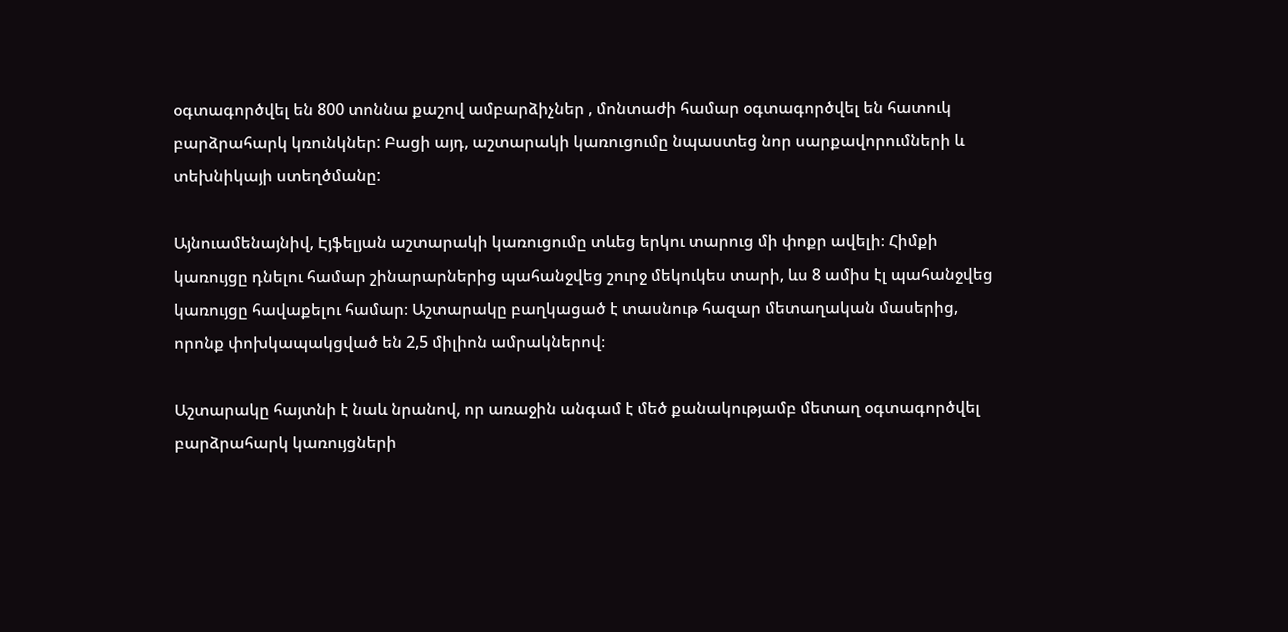օգտագործվել են 800 տոննա քաշով ամբարձիչներ , մոնտաժի համար օգտագործվել են հատուկ բարձրահարկ կռունկներ: Բացի այդ, աշտարակի կառուցումը նպաստեց նոր սարքավորումների և տեխնիկայի ստեղծմանը:

Այնուամենայնիվ, Էյֆելյան աշտարակի կառուցումը տևեց երկու տարուց մի փոքր ավելի։ Հիմքի կառույցը դնելու համար շինարարներից պահանջվեց շուրջ մեկուկես տարի, ևս 8 ամիս էլ պահանջվեց կառույցը հավաքելու համար։ Աշտարակը բաղկացած է տասնութ հազար մետաղական մասերից, որոնք փոխկապակցված են 2,5 միլիոն ամրակներով։

Աշտարակը հայտնի է նաև նրանով, որ առաջին անգամ է մեծ քանակությամբ մետաղ օգտագործվել բարձրահարկ կառույցների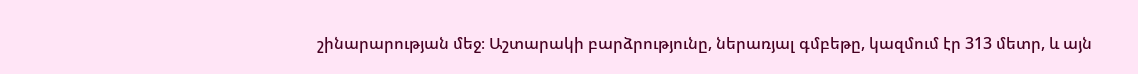շինարարության մեջ։ Աշտարակի բարձրությունը, ներառյալ գմբեթը, կազմում էր 313 մետր, և այն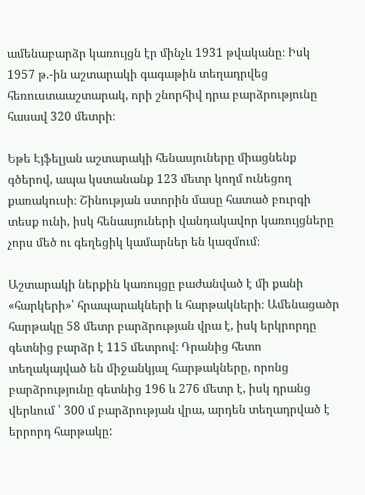ամենաբարձր կառույցն էր մինչև 1931 թվականը։ Իսկ 1957 թ.-ին աշտարակի գագաթին տեղադրվեց հեռուստաաշտարակ, որի շնորհիվ դրա բարձրությունը հասավ 320 մետրի։

Եթե Էյֆելյան աշտարակի հենասյուները միացնենք գծերով, ապա կստանանք 123 մետր կողմ ունեցող քառակուսի։ Շինության ստորին մասը հատած բուրգի տեսք ունի, իսկ հենասյուների վանդակավոր կառույցները չորս մեծ ու գեղեցիկ կամարներ են կազմում։

Աշտարակի ներքին կառույցը բաժանված է մի քանի «հարկերի»՝ հրապարակների և հարթակների։ Ամենացածր հարթակը 58 մետր բարձրության վրա է, իսկ երկրորդը գետնից բարձր է 115 մետրով։ Դրանից հետո տեղակայված են միջանկյալ հարթակները, որոնց բարձրությունը գետնից 196 և 276 մետր է, իսկ դրանց վերևում ՝ 300 մ բարձրության վրա, արդեն տեղադրված է երրորդ հարթակը: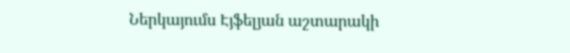Ներկայումս Էյֆելյան աշտարակի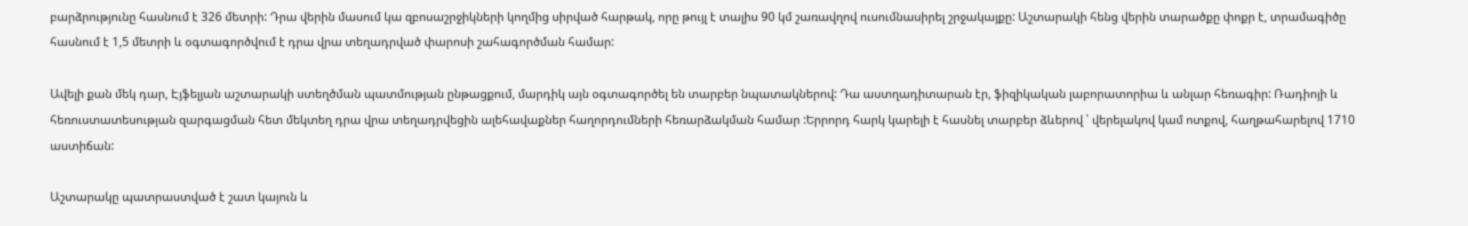բարձրությունը հասնում է 326 մետրի: Դրա վերին մասում կա զբոսաշրջիկների կողմից սիրված հարթակ, որը թույլ է տալիս 90 կմ շառավղով ուսումնասիրել շրջակայքը: Աշտարակի հենց վերին տարածքը փոքր է, տրամագիծը հասնում է 1,5 մետրի և օգտագործվում է դրա վրա տեղադրված փարոսի շահագործման համար:

Ավելի քան մեկ դար, Էյֆելյան աշտարակի ստեղծման պատմության ընթացքում, մարդիկ այն օգտագործել են տարբեր նպատակներով: Դա աստղադիտարան էր, ֆիզիկական լաբորատորիա և անլար հեռագիր: Ռադիոյի և հեռուստատեսության զարգացման հետ մեկտեղ դրա վրա տեղադրվեցին ալեհավաքներ հաղորդումների հեռարձակման համար :Երրորդ հարկ կարելի է հասնել տարբեր ձևերով ՝ վերելակով կամ ոտքով, հաղթահարելով 1710 աստիճան:

Աշտարակը պատրաստված է շատ կայուն և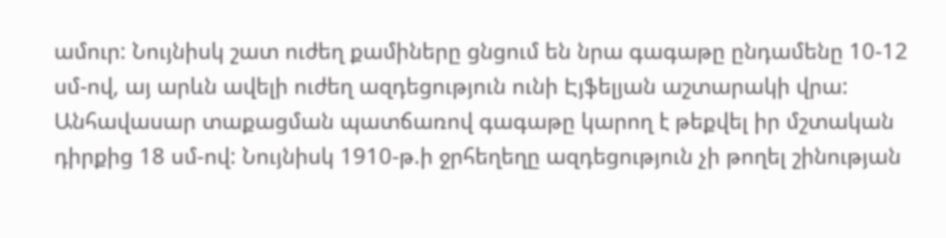ամուր: Նույնիսկ շատ ուժեղ քամիները ցնցում են նրա գագաթը ընդամենը 10-12 սմ-ով, այ արևն ավելի ուժեղ ազդեցություն ունի Էյֆելյան աշտարակի վրա: Անհավասար տաքացման պատճառով գագաթը կարող է թեքվել իր մշտական դիրքից 18 սմ-ով: Նույնիսկ 1910-թ.ի ջրհեղեղը ազդեցություն չի թողել շինության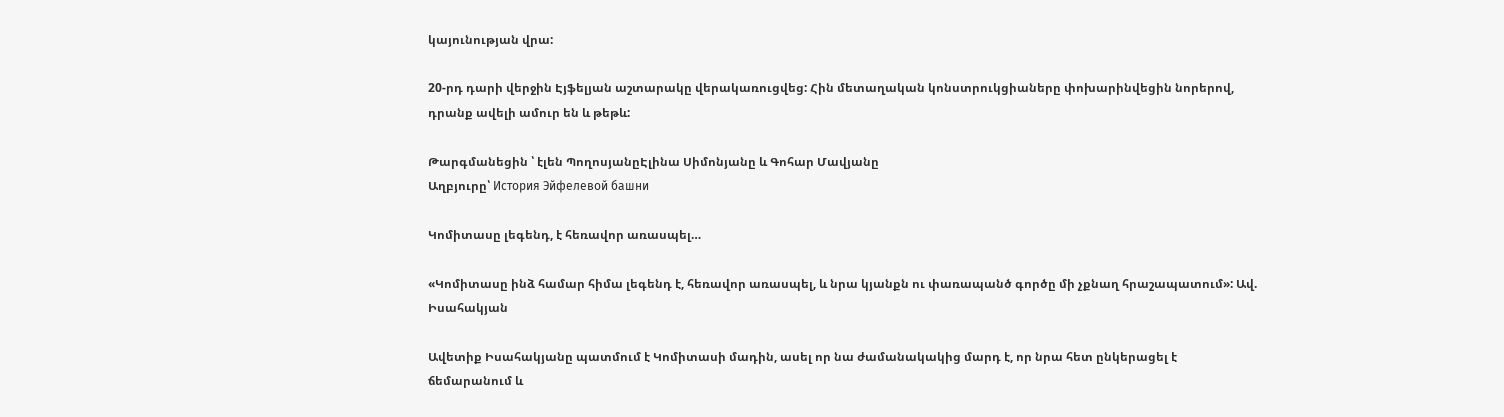կայունության վրա:

20-րդ դարի վերջին Էյֆելյան աշտարակը վերակառուցվեց: Հին մետաղական կոնստրուկցիաները փոխարինվեցին նորերով, դրանք ավելի ամուր են և թեթև:

Թարգմանեցին ՝ էլեն ՊողոսյանըԷլինա Սիմոնյանը և Գոհար Մավյանը
Աղբյուրը՝ История Эйфелевой башни

Կոմիտասը լեգենդ, է հեռավոր առասպել…

«Կոմիտասը ինձ համար հիմա լեգենդ է, հեռավոր առասպել, և նրա կյանքն ու փառապանծ գործը մի չքնաղ հրաշապատում»: Ավ. Իսահակյան

Ավետիք Իսահակյանը պատմում է Կոմիտասի մադին, ասել որ նա ժամանակակից մարդ է, որ նրա հետ ընկերացել է ճեմարանում և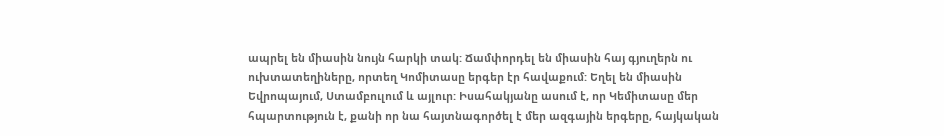ապրել են միասին նույն հարկի տակ: Ճամփորդել են միասին հայ գյուղերն ու ուխտատեղիները, որտեղ Կոմիտասը երգեր էր հավաքում: Եղել են միասին Եվրոպայում, Ստամբուլում և այլուր: Իսահակյանը ասում է, որ Կեմիտասը մեր հպարտություն է, քանի որ նա հայտնագործել է մեր ազգային երգերը, հայկական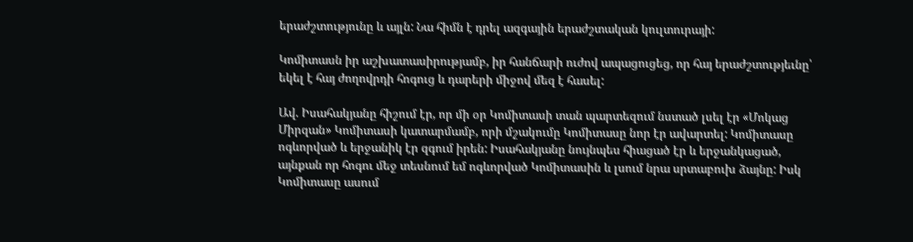երաժշտությունը և այլն: Նա հիմն է դրել ազգային երաժշտական կուլտուրայի:

Կոմիտասն իր աշխատասիրությամբ, իր հանճարի ուժով ապացուցեց, որ հայ երաժշտությեւնը՝ եկել է հայ ժողովրդի հոգուց և դարերի միջով մեզ է հասել:

Ավ. Իսահակյանը հիշում էր, որ մի օր Կոմիտասի տան պարտեզում նստած լսել էր «Մոկաց Միրզան» Կոմիտասի կատարմամբ, որի մշակումը Կոմիտասը նոր էր ավարտել: Կոմիտասը ոգևորված և երջանիկ էր զգում իրեն: Իսահակյանը նույնպես հիացած էր և երջանկացած, այնքան որ հոգու մեջ տեսնում եմ ոգևորված Կոմիտասին և լսում նրա սրտաբուխ ձայնը: Իսկ Կոմիտասը ասում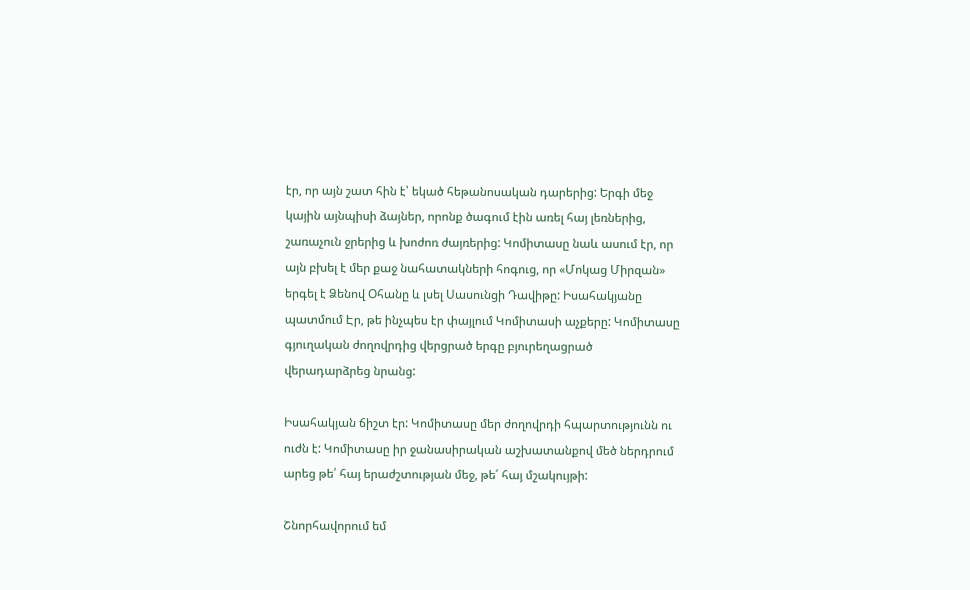էր, որ այն շատ հին է՝ եկած հեթանոսական դարերից: Երգի մեջ կային այնպիսի ձայներ, որոնք ծագում էին առել հայ լեռներից, շառաչուն ջրերից և խոժոռ ժայռերից: Կոմիտասը նաև ասում էր, որ այն բխել է մեր քաջ նահատակների հոգուց, որ «Մոկաց Միրզան» երգել է Ձենով Օհանը և լսել Սասունցի Դավիթը: Իսահակյանը պատմում Էր, թե ինչպես էր փայլում Կոմիտասի աչքերը: Կոմիտասը գյուղական ժողովրդից վերցրած երգը բյուրեղացրած վերադարձրեց նրանց:

Իսահակյան ճիշտ էր: Կոմիտասը մեր ժողովրդի հպարտությունն ու ուժն է: Կոմիտասը իր ջանասիրական աշխատանքով մեծ ներդրում արեց թե՛ հայ երաժշտության մեջ, թե՛ հայ մշակույթի:

Շնորհավորում եմ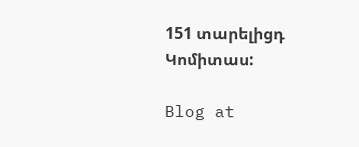151 տարելիցդ Կոմիտաս:

Blog at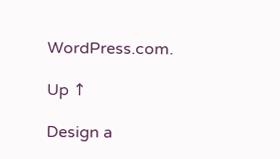WordPress.com.

Up ↑

Design a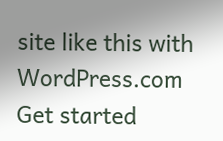site like this with WordPress.com
Get started